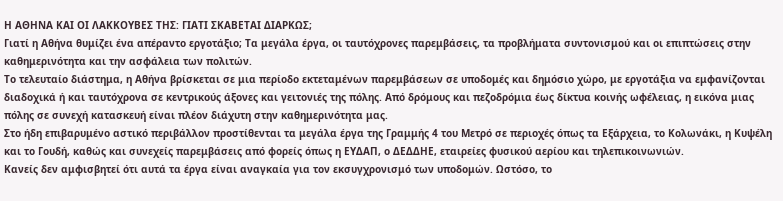Η ΑΘΗΝΑ ΚΑΙ ΟΙ ΛΑΚΚΟΥΒΕΣ ΤΗΣ: ΓΙΑΤΙ ΣΚΑΒΕΤΑΙ ΔΙΑΡΚΩΣ;
Γιατί η Αθήνα θυμίζει ένα απέραντο εργοτάξιο; Τα μεγάλα έργα, οι ταυτόχρονες παρεμβάσεις, τα προβλήματα συντονισμού και οι επιπτώσεις στην καθημερινότητα και την ασφάλεια των πολιτών.
Το τελευταίο διάστημα, η Αθήνα βρίσκεται σε μια περίοδο εκτεταμένων παρεμβάσεων σε υποδομές και δημόσιο χώρο, με εργοτάξια να εμφανίζονται διαδοχικά ή και ταυτόχρονα σε κεντρικούς άξονες και γειτονιές της πόλης. Από δρόμους και πεζοδρόμια έως δίκτυα κοινής ωφέλειας, η εικόνα μιας πόλης σε συνεχή κατασκευή είναι πλέον διάχυτη στην καθημερινότητα μας.
Στο ήδη επιβαρυμένο αστικό περιβάλλον προστίθενται τα μεγάλα έργα της Γραμμής 4 του Μετρό σε περιοχές όπως τα Εξάρχεια, το Κολωνάκι, η Κυψέλη και το Γουδή, καθώς και συνεχείς παρεμβάσεις από φορείς όπως η ΕΥΔΑΠ, ο ΔΕΔΔΗΕ, εταιρείες φυσικού αερίου και τηλεπικοινωνιών.
Κανείς δεν αμφισβητεί ότι αυτά τα έργα είναι αναγκαία για τον εκσυγχρονισμό των υποδομών. Ωστόσο, το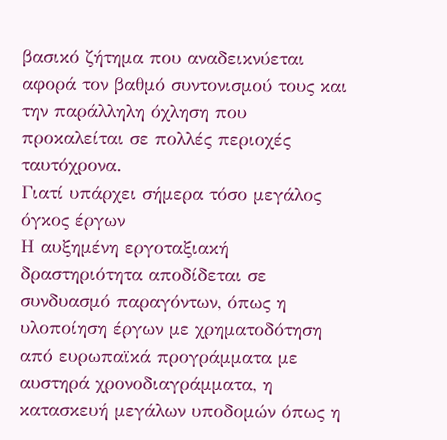βασικό ζήτημα που αναδεικνύεται αφορά τον βαθμό συντονισμού τους και την παράλληλη όχληση που προκαλείται σε πολλές περιοχές ταυτόχρονα.
Γιατί υπάρχει σήμερα τόσο μεγάλος όγκος έργων
Η αυξημένη εργοταξιακή δραστηριότητα αποδίδεται σε συνδυασμό παραγόντων, όπως η υλοποίηση έργων με χρηματοδότηση από ευρωπαϊκά προγράμματα με αυστηρά χρονοδιαγράμματα, η κατασκευή μεγάλων υποδομών όπως η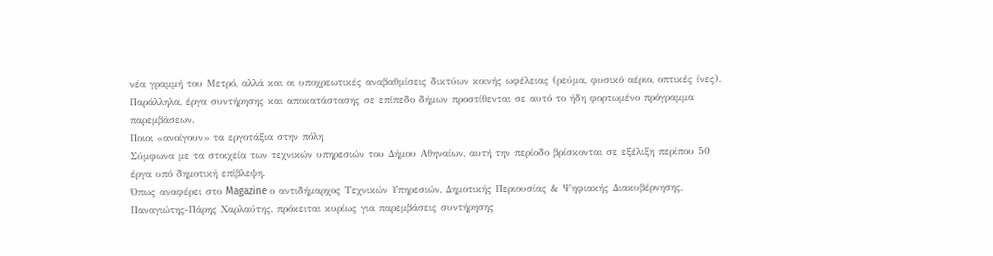νέα γραμμή του Μετρό, αλλά και οι υποχρεωτικές αναβαθμίσεις δικτύων κοινής ωφέλειας (ρεύμα, φυσικό αέριο, οπτικές ίνες).
Παράλληλα, έργα συντήρησης και αποκατάστασης σε επίπεδο δήμων προστίθενται σε αυτό το ήδη φορτωμένο πρόγραμμα παρεμβάσεων.
Ποιοι «ανοίγουν» τα εργοτάξια στην πόλη
Σύμφωνα με τα στοιχεία των τεχνικών υπηρεσιών του Δήμου Αθηναίων, αυτή την περίοδο βρίσκονται σε εξέλιξη περίπου 50 έργα υπό δημοτική επίβλεψη.
Όπως αναφέρει στο Magazine ο αντιδήμαρχος Τεχνικών Υπηρεσιών, Δημοτικής Περιουσίας & Ψηφιακής Διακυβέρνησης, Παναγιώτης-Πάρης Χαρλαύτης, πρόκειται κυρίως για παρεμβάσεις συντήρησης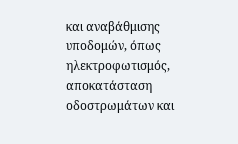και αναβάθμισης υποδομών, όπως ηλεκτροφωτισμός, αποκατάσταση οδοστρωμάτων και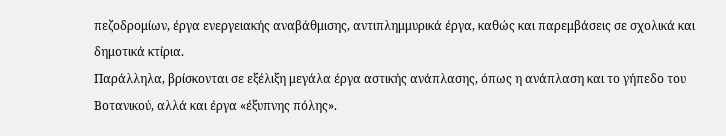πεζοδρομίων, έργα ενεργειακής αναβάθμισης, αντιπλημμυρικά έργα, καθώς και παρεμβάσεις σε σχολικά και δημοτικά κτίρια.
Παράλληλα, βρίσκονται σε εξέλιξη μεγάλα έργα αστικής ανάπλασης, όπως η ανάπλαση και το γήπεδο του Βοτανικού, αλλά και έργα «έξυπνης πόλης».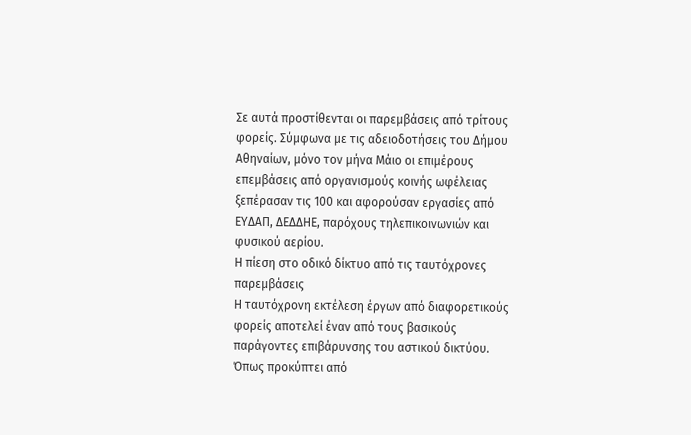Σε αυτά προστίθενται οι παρεμβάσεις από τρίτους φορείς. Σύμφωνα με τις αδειοδοτήσεις του Δήμου Αθηναίων, μόνο τον μήνα Μάιο οι επιμέρους επεμβάσεις από οργανισμούς κοινής ωφέλειας ξεπέρασαν τις 100 και αφορούσαν εργασίες από ΕΥΔΑΠ, ΔΕΔΔΗΕ, παρόχους τηλεπικοινωνιών και φυσικού αερίου.
Η πίεση στο οδικό δίκτυο από τις ταυτόχρονες παρεμβάσεις
Η ταυτόχρονη εκτέλεση έργων από διαφορετικούς φορείς αποτελεί έναν από τους βασικούς παράγοντες επιβάρυνσης του αστικού δικτύου. Όπως προκύπτει από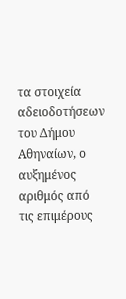τα στοιχεία αδειοδοτήσεων του Δήμου Αθηναίων, ο αυξημένος αριθμός από τις επιμέρους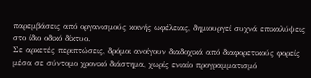παρεμβάσεις από οργανισμούς κοινής ωφέλειας, δημιουργεί συχνά επικαλύψεις στο ίδιο οδικό δίκτυο.
Σε αρκετές περιπτώσεις, δρόμοι ανοίγουν διαδοχικά από διαφορετικούς φορείς μέσα σε σύντομο χρονικό διάστημα, χωρίς ενιαίο προγραμματισμό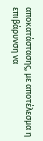αποκατάστασης, με αποτέλεσμα η επιβάρυνση να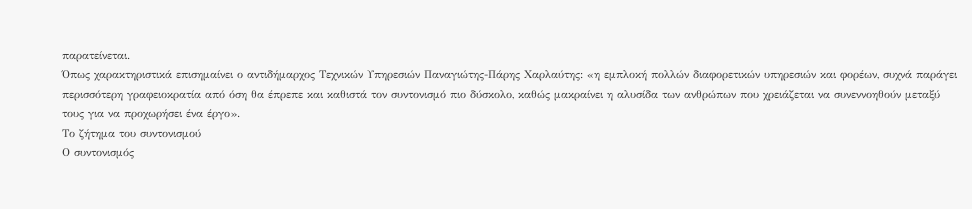παρατείνεται.
Όπως χαρακτηριστικά επισημαίνει ο αντιδήμαρχος Τεχνικών Υπηρεσιών Παναγιώτης-Πάρης Χαρλαύτης: «η εμπλοκή πολλών διαφορετικών υπηρεσιών και φορέων, συχνά παράγει περισσότερη γραφειοκρατία από όση θα έπρεπε και καθιστά τον συντονισμό πιο δύσκολο, καθώς μακραίνει η αλυσίδα των ανθρώπων που χρειάζεται να συνεννοηθούν μεταξύ τους για να προχωρήσει ένα έργο».
Το ζήτημα του συντονισμού
Ο συντονισμός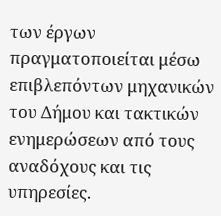των έργων πραγματοποιείται μέσω επιβλεπόντων μηχανικών του Δήμου και τακτικών ενημερώσεων από τους αναδόχους και τις υπηρεσίες.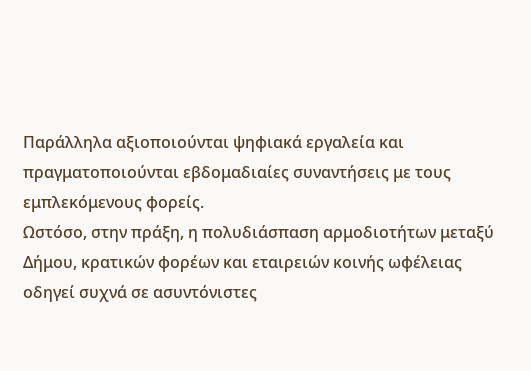Παράλληλα αξιοποιούνται ψηφιακά εργαλεία και πραγματοποιούνται εβδομαδιαίες συναντήσεις με τους εμπλεκόμενους φορείς.
Ωστόσο, στην πράξη, η πολυδιάσπαση αρμοδιοτήτων μεταξύ Δήμου, κρατικών φορέων και εταιρειών κοινής ωφέλειας οδηγεί συχνά σε ασυντόνιστες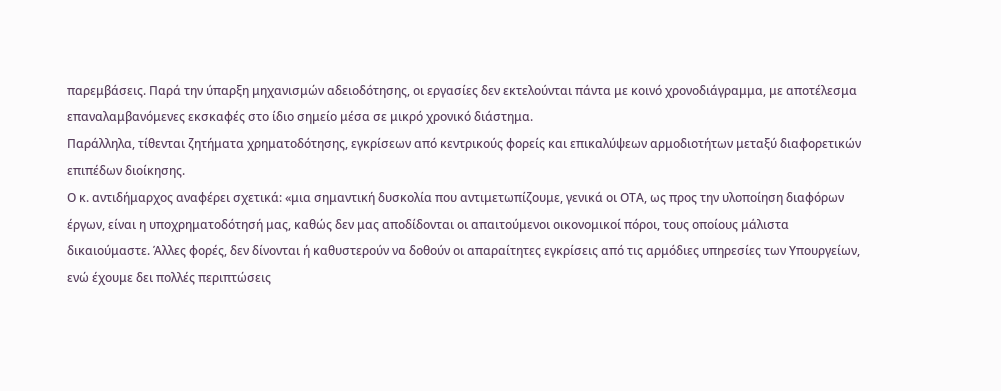παρεμβάσεις. Παρά την ύπαρξη μηχανισμών αδειοδότησης, οι εργασίες δεν εκτελούνται πάντα με κοινό χρονοδιάγραμμα, με αποτέλεσμα επαναλαμβανόμενες εκσκαφές στο ίδιο σημείο μέσα σε μικρό χρονικό διάστημα.
Παράλληλα, τίθενται ζητήματα χρηματοδότησης, εγκρίσεων από κεντρικούς φορείς και επικαλύψεων αρμοδιοτήτων μεταξύ διαφορετικών επιπέδων διοίκησης.
Ο κ. αντιδήμαρχος αναφέρει σχετικά: «μια σημαντική δυσκολία που αντιμετωπίζουμε, γενικά οι ΟΤΑ, ως προς την υλοποίηση διαφόρων έργων, είναι η υποχρηματοδότησή μας, καθώς δεν μας αποδίδονται οι απαιτούμενοι οικονομικοί πόροι, τους οποίους μάλιστα δικαιούμαστε. Άλλες φορές, δεν δίνονται ή καθυστερούν να δοθούν οι απαραίτητες εγκρίσεις από τις αρμόδιες υπηρεσίες των Υπουργείων, ενώ έχουμε δει πολλές περιπτώσεις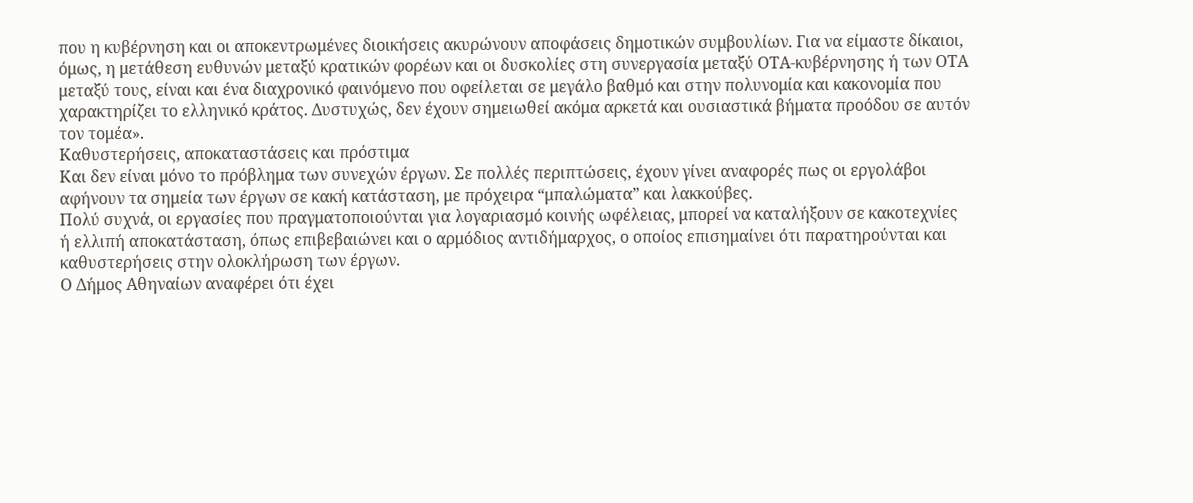που η κυβέρνηση και οι αποκεντρωμένες διοικήσεις ακυρώνουν αποφάσεις δημοτικών συμβουλίων. Για να είμαστε δίκαιοι, όμως, η μετάθεση ευθυνών μεταξύ κρατικών φορέων και οι δυσκολίες στη συνεργασία μεταξύ ΟΤΑ-κυβέρνησης ή των ΟΤΑ μεταξύ τους, είναι και ένα διαχρονικό φαινόμενο που οφείλεται σε μεγάλο βαθμό και στην πολυνομία και κακονομία που χαρακτηρίζει το ελληνικό κράτος. Δυστυχώς, δεν έχουν σημειωθεί ακόμα αρκετά και ουσιαστικά βήματα προόδου σε αυτόν τον τομέα».
Καθυστερήσεις, αποκαταστάσεις και πρόστιμα
Και δεν είναι μόνο το πρόβλημα των συνεχών έργων. Σε πολλές περιπτώσεις, έχουν γίνει αναφορές πως οι εργολάβοι αφήνουν τα σημεία των έργων σε κακή κατάσταση, με πρόχειρα “μπαλώματα” και λακκούβες.
Πολύ συχνά, οι εργασίες που πραγματοποιούνται για λογαριασμό κοινής ωφέλειας, μπορεί να καταλήξουν σε κακοτεχνίες ή ελλιπή αποκατάσταση, όπως επιβεβαιώνει και ο αρμόδιος αντιδήμαρχος, ο οποίος επισημαίνει ότι παρατηρούνται και καθυστερήσεις στην ολοκλήρωση των έργων.
Ο Δήμος Αθηναίων αναφέρει ότι έχει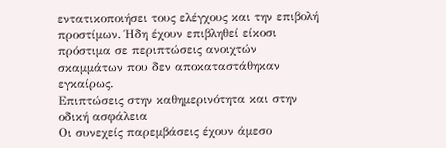εντατικοποιήσει τους ελέγχους και την επιβολή προστίμων. Ήδη έχουν επιβληθεί είκοσι πρόστιμα σε περιπτώσεις ανοιχτών σκαμμάτων που δεν αποκαταστάθηκαν εγκαίρως.
Επιπτώσεις στην καθημερινότητα και στην οδική ασφάλεια
Οι συνεχείς παρεμβάσεις έχουν άμεσο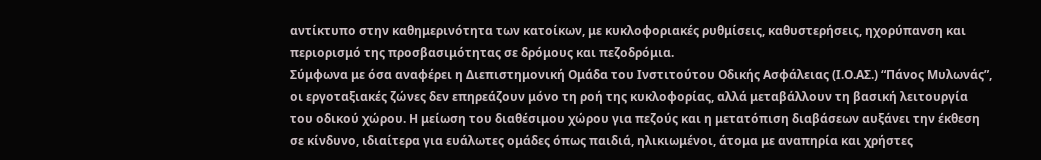αντίκτυπο στην καθημερινότητα των κατοίκων, με κυκλοφοριακές ρυθμίσεις, καθυστερήσεις, ηχορύπανση και περιορισμό της προσβασιμότητας σε δρόμους και πεζοδρόμια.
Σύμφωνα με όσα αναφέρει η Διεπιστημονική Ομάδα του Ινστιτούτου Οδικής Ασφάλειας (Ι.Ο.ΑΣ.) “Πάνος Μυλωνάς”, οι εργοταξιακές ζώνες δεν επηρεάζουν μόνο τη ροή της κυκλοφορίας, αλλά μεταβάλλουν τη βασική λειτουργία του οδικού χώρου. Η μείωση του διαθέσιμου χώρου για πεζούς και η μετατόπιση διαβάσεων αυξάνει την έκθεση σε κίνδυνο, ιδιαίτερα για ευάλωτες ομάδες όπως παιδιά, ηλικιωμένοι, άτομα με αναπηρία και χρήστες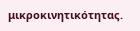μικροκινητικότητας.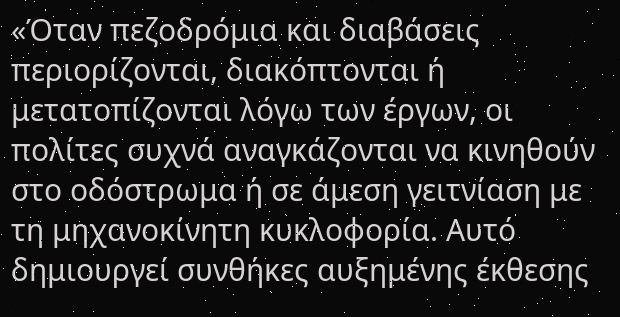«Όταν πεζοδρόμια και διαβάσεις περιορίζονται, διακόπτονται ή μετατοπίζονται λόγω των έργων, οι πολίτες συχνά αναγκάζονται να κινηθούν στο οδόστρωμα ή σε άμεση γειτνίαση με τη μηχανοκίνητη κυκλοφορία. Αυτό δημιουργεί συνθήκες αυξημένης έκθεσης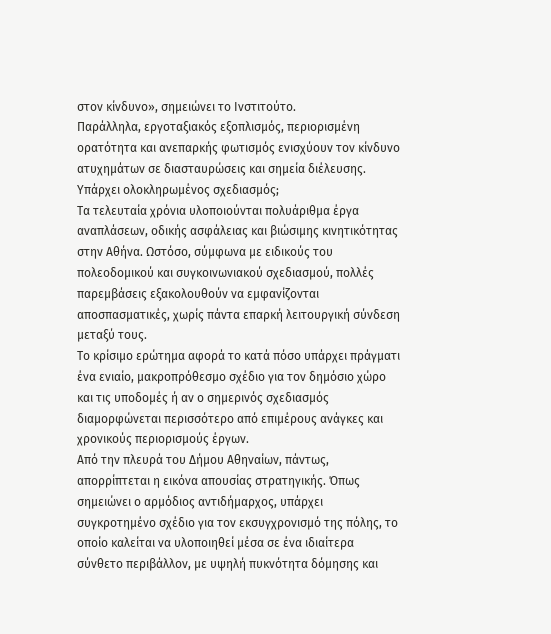στον κίνδυνο», σημειώνει το Ινστιτούτο.
Παράλληλα, εργοταξιακός εξοπλισμός, περιορισμένη ορατότητα και ανεπαρκής φωτισμός ενισχύουν τον κίνδυνο ατυχημάτων σε διασταυρώσεις και σημεία διέλευσης.
Υπάρχει ολοκληρωμένος σχεδιασμός;
Τα τελευταία χρόνια υλοποιούνται πολυάριθμα έργα αναπλάσεων, οδικής ασφάλειας και βιώσιμης κινητικότητας στην Αθήνα. Ωστόσο, σύμφωνα με ειδικούς του πολεοδομικού και συγκοινωνιακού σχεδιασμού, πολλές παρεμβάσεις εξακολουθούν να εμφανίζονται αποσπασματικές, χωρίς πάντα επαρκή λειτουργική σύνδεση μεταξύ τους.
Το κρίσιμο ερώτημα αφορά το κατά πόσο υπάρχει πράγματι ένα ενιαίο, μακροπρόθεσμο σχέδιο για τον δημόσιο χώρο και τις υποδομές ή αν ο σημερινός σχεδιασμός διαμορφώνεται περισσότερο από επιμέρους ανάγκες και χρονικούς περιορισμούς έργων.
Από την πλευρά του Δήμου Αθηναίων, πάντως, απορρίπτεται η εικόνα απουσίας στρατηγικής. Όπως σημειώνει ο αρμόδιος αντιδήμαρχος, υπάρχει συγκροτημένο σχέδιο για τον εκσυγχρονισμό της πόλης, το οποίο καλείται να υλοποιηθεί μέσα σε ένα ιδιαίτερα σύνθετο περιβάλλον, με υψηλή πυκνότητα δόμησης και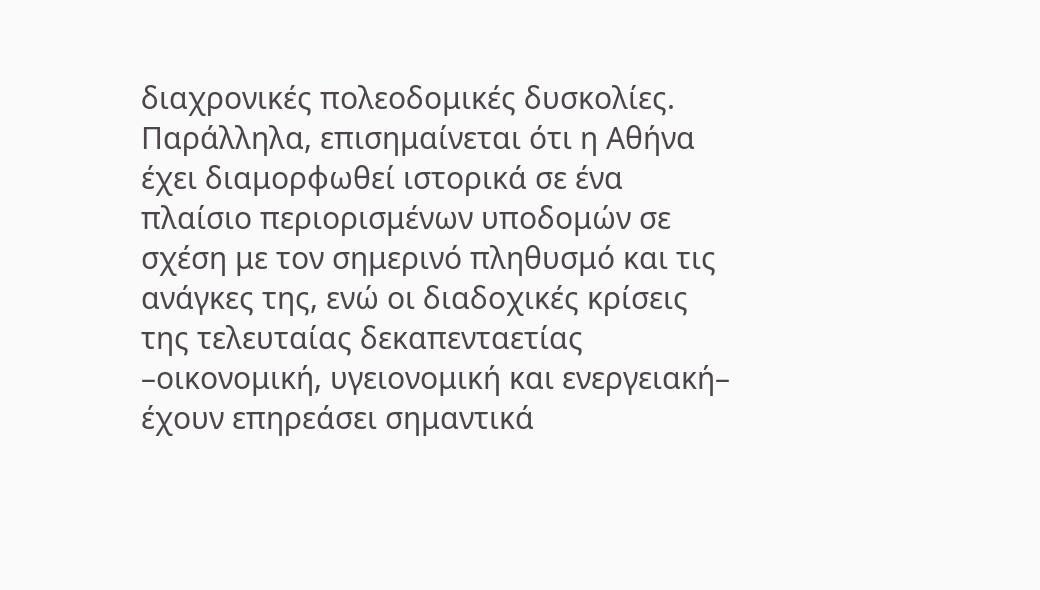διαχρονικές πολεοδομικές δυσκολίες.
Παράλληλα, επισημαίνεται ότι η Αθήνα έχει διαμορφωθεί ιστορικά σε ένα πλαίσιο περιορισμένων υποδομών σε σχέση με τον σημερινό πληθυσμό και τις ανάγκες της, ενώ οι διαδοχικές κρίσεις της τελευταίας δεκαπενταετίας –οικονομική, υγειονομική και ενεργειακή– έχουν επηρεάσει σημαντικά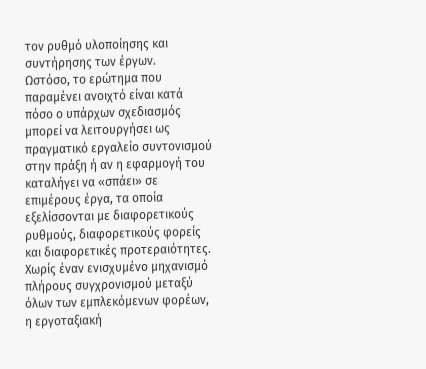τον ρυθμό υλοποίησης και συντήρησης των έργων.
Ωστόσο, το ερώτημα που παραμένει ανοιχτό είναι κατά πόσο ο υπάρχων σχεδιασμός μπορεί να λειτουργήσει ως πραγματικό εργαλείο συντονισμού στην πράξη ή αν η εφαρμογή του καταλήγει να «σπάει» σε επιμέρους έργα, τα οποία εξελίσσονται με διαφορετικούς ρυθμούς, διαφορετικούς φορείς και διαφορετικές προτεραιότητες.
Χωρίς έναν ενισχυμένο μηχανισμό πλήρους συγχρονισμού μεταξύ όλων των εμπλεκόμενων φορέων, η εργοταξιακή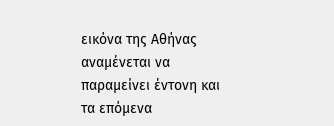εικόνα της Αθήνας αναμένεται να παραμείνει έντονη και τα επόμενα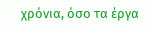χρόνια, όσο τα έργα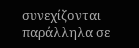συνεχίζονται παράλληλα σε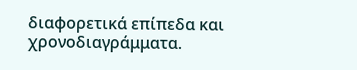διαφορετικά επίπεδα και χρονοδιαγράμματα.